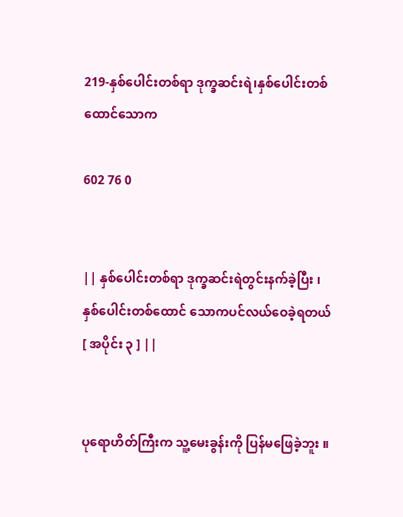219-နှစ်ပေါင်းတစ်ရာ ဒုက္ခဆင်းရဲ၊နှစ်ပေါင်းတစ်ထောင်သောက

602 76 0


|| နှစ်ပေါင်းတစ်ရာ ဒုက္ခဆင်းရဲတွင်းနက်ခဲ့ပြီး ၊ နှစ်ပေါင်းတစ်ထောင် သောကပင်လယ်ဝေခဲ့ရတယ် [ အပိုင်း ၃ ] ||


ပုရောဟိတ်ကြီးက သူ့မေးခွန်းကို ပြန်မဖြေခဲ့ဘူး ။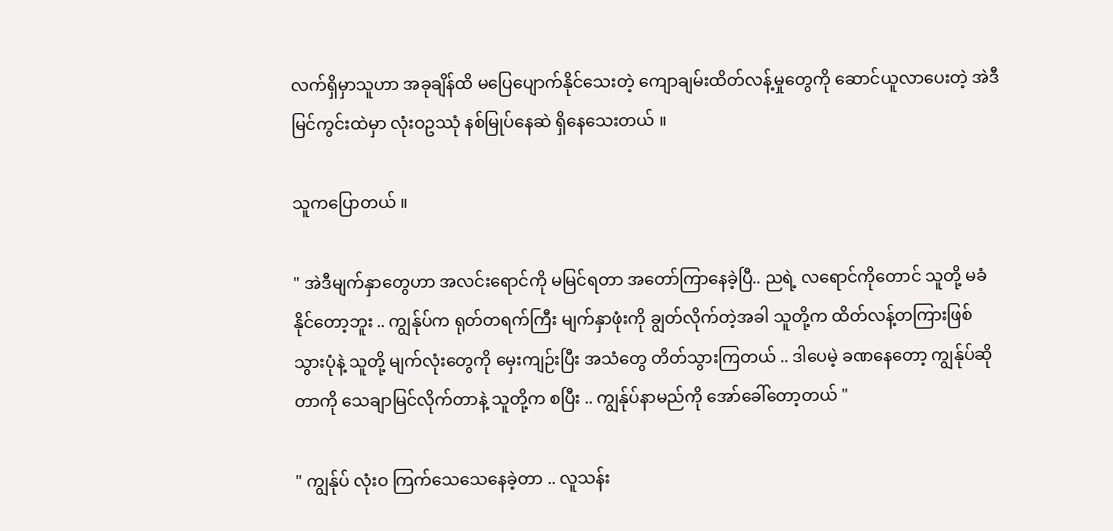လက်ရှိမှာသူဟာ အခုချိန်ထိ မပြေပျောက်နိုင်သေးတဲ့ ကျောချမ်းထိတ်လန့်မှုတွေကို ဆောင်ယူလာပေးတဲ့ အဲဒီ မြင်ကွင်းထဲမှာ လုံးဝဥဿုံ နစ်မြုပ်နေဆဲ ရှိနေသေးတယ် ။

သူကပြောတယ် ။

" အဲဒီမျက်နှာတွေဟာ အလင်းရောင်ကို မမြင်ရတာ အတော်ကြာနေခဲ့ပြီ.. ညရဲ့ လရောင်ကိုတောင် သူတို့ မခံနိုင်တော့ဘူး .. ကျွန်ုပ်က ရုတ်တရက်ကြီး မျက်နှာဖုံးကို ချွတ်လိုက်တဲ့အခါ သူတို့က ထိတ်လန့်တကြားဖြစ်သွားပုံနဲ့ သူတို့ မျက်လုံးတွေကို မှေးကျဉ်းပြီး အသံတွေ တိတ်သွားကြတယ် .. ဒါပေမဲ့ ခဏနေတော့ ကျွန်ုပ်ဆိုတာကို သေချာမြင်လိုက်တာနဲ့ သူတို့က စပြီး .. ကျွန်ုပ်နာမည်ကို အော်ခေါ်တော့တယ် "

" ကျွန်ုပ် လုံးဝ ကြက်သေသေနေခဲ့တာ .. လူသန်း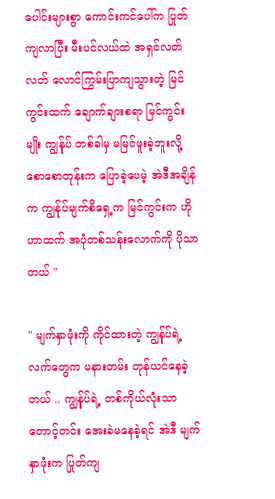ပေါင်းများစွာ ကောင်းကင်ပေါ်က ပြုတ်ကျလာပြီး မီးပင်လယ်ထဲ အရှင်လတ်လတ် လောင်ကြွမ်းပြာကျသွားတဲ့ မြင်ကွင်းထက် ချောက်ချားစရာ မြင်ကွင်းမျိုး ကျွန်ုပ် တစ်ခါမှ မမြင်ဖူးခဲ့ဘူးလို့ စောစောတုန်းက ပြောခဲ့ပေမဲ့ အဲဒီအချိန်က ကျွန်ုပ်မျက်စိရှေ့က မြင်ကွင်းက ဟိုဟာထက် အပုံတစ်သန်းလောက်ကို ပိုသာတယ် "

" မျက်နှာဖုံးကို ကိုင်ထားတဲ့ ကျွန်ုပ်ရဲ့ လက်တွေက မနားတမ်း တုန်ယင်နေခဲ့တယ် .. ကျွန်ုပ်ရဲ့ တစ်ကိုယ်လုံးသာ တောင့်တင်း အေးခဲမနေခဲ့ရင် အဲဒီ မျက်နှာဖုံးက ပြုတ်ကျ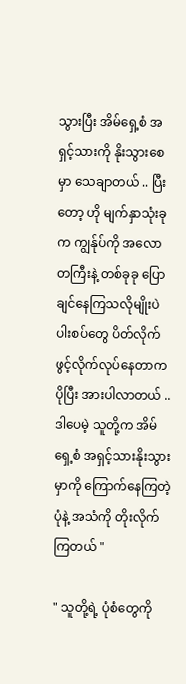သွားပြီး အိမ်ရှေ့စံ အရှင့်သားကို နိုးသွားစေမှာ သေချာတယ် .. ပြီးတော့ ဟို မျက်နှာသုံးခုက ကျွန်ုပ်ကို အလောတကြီးနဲ့ တစ်ခုခု ပြောချင်နေကြသလိုမျိုးပဲ ပါးစပ်တွေ ပိတ်လိုက်ဖွင့်လိုက်လုပ်နေတာက ပိုပြီး အားပါလာတယ် .. ဒါပေမဲ့ သူတို့က အိမ်ရှေ့စံ အရှင့်သားနိုးသွားမှာကို ကြောက်နေကြတဲ့ပုံနဲ့ အသံကို တိုးလိုက်ကြတယ် "

" သူတို့ရဲ့ ပုံစံတွေကို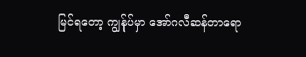မြင်ရတော့ ကျွန်ုပ်မှာ အော်ဂလီဆန်တာရော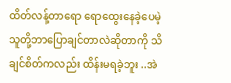ထိတ်လန့်တာရော ရောထွေးနေခဲ့ပေမဲ့ သူတို့ဘာပြောချင်တာလဲဆိုတာကို သိချင်စိတ်ကလည်း ထိန်းမရခဲ့ဘူး ..အဲ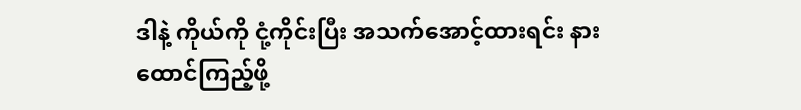ဒါနဲ့ ကိုယ်ကို ငုံ့ကိုင်းပြီး အသက်အောင့်ထားရင်း နားထောင်ကြည့်ဖို့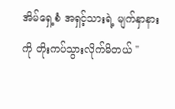အိမ်ရှေ့စံ အရှင့်သားရဲ့ မျက်နှာနားကို တိုးကပ်သွားလိုက်မိတယ် "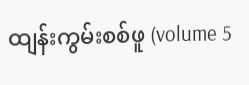ထျန်းကွမ်းစစ်ဖူ (volume 5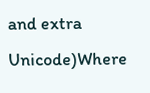and extra Unicode)Where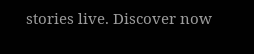stories live. Discover now